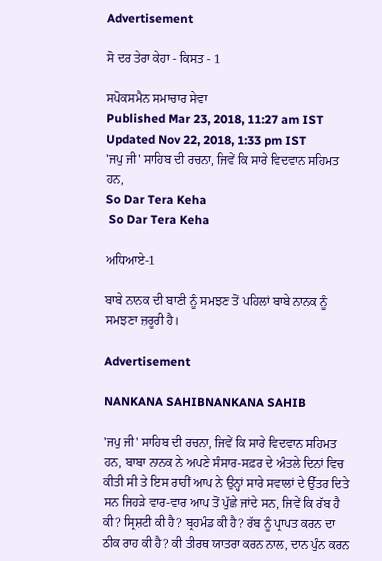Advertisement

ਸੋ ਦਰ ਤੇਰਾ ਕੇਹਾ - ਕਿਸਤ - 1

ਸਪੋਕਸਮੈਨ ਸਮਾਚਾਰ ਸੇਵਾ
Published Mar 23, 2018, 11:27 am IST
Updated Nov 22, 2018, 1:33 pm IST
'ਜਪੁ ਜੀ' ਸਾਹਿਬ ਦੀ ਰਚਨਾ, ਜਿਵੇਂ ਕਿ ਸਾਰੇ ਵਿਦਵਾਨ ਸਹਿਮਤ ਹਨ,
So Dar Tera Keha
 So Dar Tera Keha

ਅਧਿਆਏ-1

ਬਾਬੇ ਨਾਨਕ ਦੀ ਬਾਣੀ ਨੂੰ ਸਮਝਣ ਤੋਂ ਪਹਿਲਾਂ ਬਾਬੇ ਨਾਨਕ ਨੂੰ ਸਮਝਣਾ ਜ਼ਰੂਰੀ ਹੈ।

Advertisement

NANKANA SAHIBNANKANA SAHIB

'ਜਪੁ ਜੀ' ਸਾਹਿਬ ਦੀ ਰਚਨਾ, ਜਿਵੇਂ ਕਿ ਸਾਰੇ ਵਿਦਵਾਨ ਸਹਿਮਤ ਹਨ, ਬਾਬਾ ਨਾਨਕ ਨੇ ਅਪਣੇ ਸੰਸਾਰ-ਸਫ਼ਰ ਦੇ ਅੰਤਲੇ ਦਿਨਾਂ ਵਿਚ ਕੀਤੀ ਸੀ ਤੇ ਇਸ ਰਾਹੀਂ ਆਪ ਨੇ ਉਨ੍ਹਾਂ ਸਾਰੇ ਸਵਾਲਾਂ ਦੇ ਉੱਤਰ ਦਿਤੇ ਸਨ ਜਿਹੜੇ ਵਾਰ-ਵਾਰ ਆਪ ਤੋਂ ਪੁੱਛੇ ਜਾਂਦੇ ਸਨ, ਜਿਵੇਂ ਕਿ ਰੱਬ ਹੈ ਕੀ? ਸ੍ਰਿਸ਼ਟੀ ਕੀ ਹੈ? ਬ੍ਰਹਮੰਡ ਕੀ ਹੈ? ਰੱਬ ਨੂੰ ਪ੍ਰਾਪਤ ਕਰਨ ਦਾ ਠੀਕ ਰਾਹ ਕੀ ਹੈ? ਕੀ ਤੀਰਥ ਯਾਤਰਾ ਕਰਨ ਨਾਲ, ਦਾਨ ਪੁੰਨ ਕਰਨ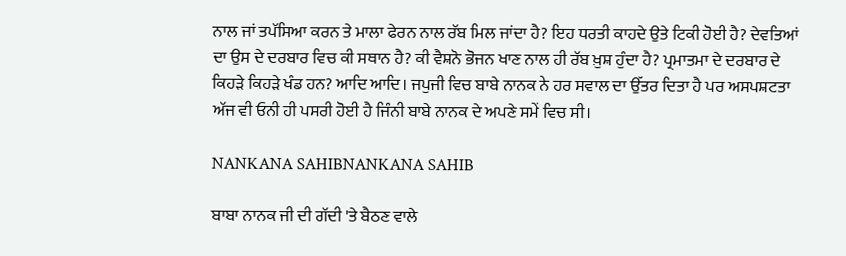ਨਾਲ ਜਾਂ ਤਪੱਸਿਆ ਕਰਨ ਤੇ ਮਾਲਾ ਫੇਰਨ ਨਾਲ ਰੱਬ ਮਿਲ ਜਾਂਦਾ ਹੈ? ਇਹ ਧਰਤੀ ਕਾਹਦੇ ਉਤੇ ਟਿਕੀ ਹੋਈ ਹੈ? ਦੇਵਤਿਆਂ ਦਾ ਉਸ ਦੇ ਦਰਬਾਰ ਵਿਚ ਕੀ ਸਥਾਨ ਹੈ? ਕੀ ਵੈਸ਼ਨੋ ਭੋਜਨ ਖਾਣ ਨਾਲ ਹੀ ਰੱਬ ਖ਼ੁਸ਼ ਹੁੰਦਾ ਹੈ? ਪ੍ਰਮਾਤਮਾ ਦੇ ਦਰਬਾਰ ਦੇ ਕਿਹੜੇ ਕਿਹੜੇ ਖੰਡ ਹਨ? ਆਦਿ ਆਦਿ। ਜਪੁਜੀ ਵਿਚ ਬਾਬੇ ਨਾਨਕ ਨੇ ਹਰ ਸਵਾਲ ਦਾ ਉੱਤਰ ਦਿਤਾ ਹੈ ਪਰ ਅਸਪਸ਼ਟਤਾ ਅੱਜ ਵੀ ਓਨੀ ਹੀ ਪਸਰੀ ਹੋਈ ਹੈ ਜਿੰਨੀ ਬਾਬੇ ਨਾਨਕ ਦੇ ਅਪਣੇ ਸਮੇਂ ਵਿਚ ਸੀ।

NANKANA SAHIBNANKANA SAHIB

ਬਾਬਾ ਨਾਨਕ ਜੀ ਦੀ ਗੱਦੀ 'ਤੇ ਬੈਠਣ ਵਾਲੇ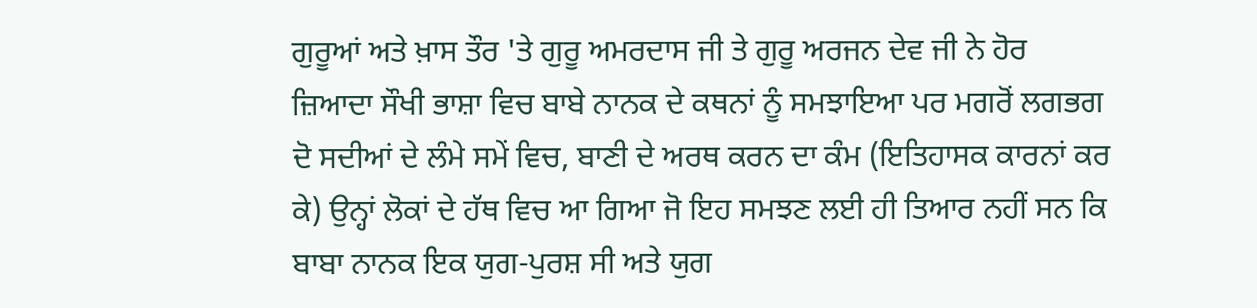ਗੁਰੂਆਂ ਅਤੇ ਖ਼ਾਸ ਤੌਰ 'ਤੇ ਗੁਰੂ ਅਮਰਦਾਸ ਜੀ ਤੇ ਗੁਰੂ ਅਰਜਨ ਦੇਵ ਜੀ ਨੇ ਹੋਰ ਜ਼ਿਆਦਾ ਸੌਖੀ ਭਾਸ਼ਾ ਵਿਚ ਬਾਬੇ ਨਾਨਕ ਦੇ ਕਥਨਾਂ ਨੂੰ ਸਮਝਾਇਆ ਪਰ ਮਗਰੋਂ ਲਗਭਗ ਦੋ ਸਦੀਆਂ ਦੇ ਲੰਮੇ ਸਮੇਂ ਵਿਚ, ਬਾਣੀ ਦੇ ਅਰਥ ਕਰਨ ਦਾ ਕੰਮ (ਇਤਿਹਾਸਕ ਕਾਰਨਾਂ ਕਰ ਕੇ) ਉਨ੍ਹਾਂ ਲੋਕਾਂ ਦੇ ਹੱਥ ਵਿਚ ਆ ਗਿਆ ਜੋ ਇਹ ਸਮਝਣ ਲਈ ਹੀ ਤਿਆਰ ਨਹੀਂ ਸਨ ਕਿ ਬਾਬਾ ਨਾਨਕ ਇਕ ਯੁਗ-ਪੁਰਸ਼ ਸੀ ਅਤੇ ਯੁਗ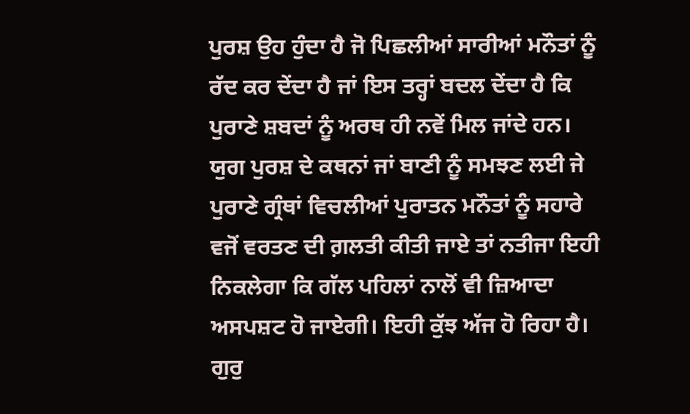ਪੁਰਸ਼ ਉਹ ਹੁੰਦਾ ਹੈ ਜੋ ਪਿਛਲੀਆਂ ਸਾਰੀਆਂ ਮਨੌਤਾਂ ਨੂੰ ਰੱਦ ਕਰ ਦੇਂਦਾ ਹੈ ਜਾਂ ਇਸ ਤਰ੍ਹਾਂ ਬਦਲ ਦੇਂਦਾ ਹੈ ਕਿ ਪੁਰਾਣੇ ਸ਼ਬਦਾਂ ਨੂੰ ਅਰਥ ਹੀ ਨਵੇਂ ਮਿਲ ਜਾਂਦੇ ਹਨ। ਯੁਗ ਪੁਰਸ਼ ਦੇ ਕਥਨਾਂ ਜਾਂ ਬਾਣੀ ਨੂੰ ਸਮਝਣ ਲਈ ਜੇ ਪੁਰਾਣੇ ਗ੍ਰੰਥਾਂ ਵਿਚਲੀਆਂ ਪੁਰਾਤਨ ਮਨੌਤਾਂ ਨੂੰ ਸਹਾਰੇ ਵਜੋਂ ਵਰਤਣ ਦੀ ਗ਼ਲਤੀ ਕੀਤੀ ਜਾਏ ਤਾਂ ਨਤੀਜਾ ਇਹੀ ਨਿਕਲੇਗਾ ਕਿ ਗੱਲ ਪਹਿਲਾਂ ਨਾਲੋਂ ਵੀ ਜ਼ਿਆਦਾ ਅਸਪਸ਼ਟ ਹੋ ਜਾਏਗੀ। ਇਹੀ ਕੁੱਝ ਅੱਜ ਹੋ ਰਿਹਾ ਹੈ। ਗੁਰੁ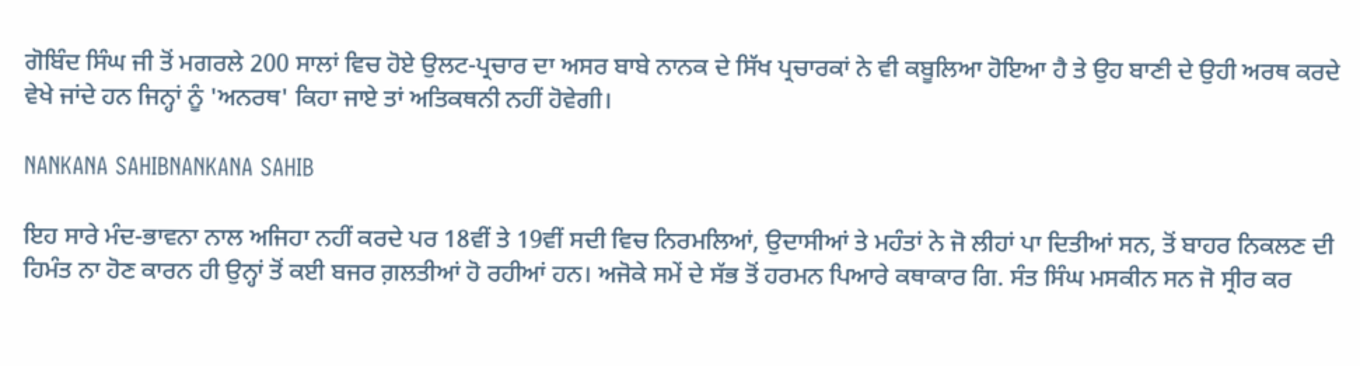ਗੋਬਿੰਦ ਸਿੰਘ ਜੀ ਤੋਂ ਮਗਰਲੇ 200 ਸਾਲਾਂ ਵਿਚ ਹੋਏ ਉਲਟ-ਪ੍ਰਚਾਰ ਦਾ ਅਸਰ ਬਾਬੇ ਨਾਨਕ ਦੇ ਸਿੱਖ ਪ੍ਰਚਾਰਕਾਂ ਨੇ ਵੀ ਕਬੂਲਿਆ ਹੋਇਆ ਹੈ ਤੇ ਉਹ ਬਾਣੀ ਦੇ ਉਹੀ ਅਰਥ ਕਰਦੇ ਵੇਖੇ ਜਾਂਦੇ ਹਨ ਜਿਨ੍ਹਾਂ ਨੂੰ 'ਅਨਰਥ' ਕਿਹਾ ਜਾਏ ਤਾਂ ਅਤਿਕਥਨੀ ਨਹੀਂ ਹੋਵੇਗੀ।

NANKANA SAHIBNANKANA SAHIB

ਇਹ ਸਾਰੇ ਮੰਦ-ਭਾਵਨਾ ਨਾਲ ਅਜਿਹਾ ਨਹੀਂ ਕਰਦੇ ਪਰ 18ਵੀਂ ਤੇ 19ਵੀਂ ਸਦੀ ਵਿਚ ਨਿਰਮਲਿਆਂ, ਉਦਾਸੀਆਂ ਤੇ ਮਹੰਤਾਂ ਨੇ ਜੋ ਲੀਹਾਂ ਪਾ ਦਿਤੀਆਂ ਸਨ, ਤੋਂ ਬਾਹਰ ਨਿਕਲਣ ਦੀ ਹਿਮੰਤ ਨਾ ਹੋਣ ਕਾਰਨ ਹੀ ਉਨ੍ਹਾਂ ਤੋਂ ਕਈ ਬਜਰ ਗ਼ਲਤੀਆਂ ਹੋ ਰਹੀਆਂ ਹਨ। ਅਜੋਕੇ ਸਮੇਂ ਦੇ ਸੱਭ ਤੋਂ ਹਰਮਨ ਪਿਆਰੇ ਕਥਾਕਾਰ ਗਿ. ਸੰਤ ਸਿੰਘ ਮਸਕੀਨ ਸਨ ਜੋ ਸ੍ਰੀਰ ਕਰ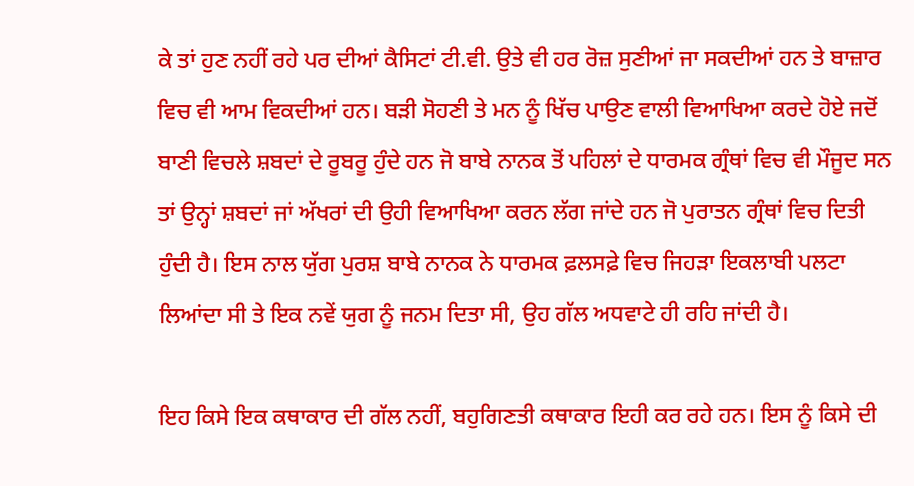ਕੇ ਤਾਂ ਹੁਣ ਨਹੀਂ ਰਹੇ ਪਰ ਦੀਆਂ ਕੈਸਿਟਾਂ ਟੀ.ਵੀ. ਉਤੇ ਵੀ ਹਰ ਰੋਜ਼ ਸੁਣੀਆਂ ਜਾ ਸਕਦੀਆਂ ਹਨ ਤੇ ਬਾਜ਼ਾਰ ਵਿਚ ਵੀ ਆਮ ਵਿਕਦੀਆਂ ਹਨ। ਬੜੀ ਸੋਹਣੀ ਤੇ ਮਨ ਨੂੰ ਖਿੱਚ ਪਾਉਣ ਵਾਲੀ ਵਿਆਖਿਆ ਕਰਦੇ ਹੋਏ ਜਦੋਂ ਬਾਣੀ ਵਿਚਲੇ ਸ਼ਬਦਾਂ ਦੇ ਰੂਬਰੂ ਹੁੰਦੇ ਹਨ ਜੋ ਬਾਬੇ ਨਾਨਕ ਤੋਂ ਪਹਿਲਾਂ ਦੇ ਧਾਰਮਕ ਗ੍ਰੰਥਾਂ ਵਿਚ ਵੀ ਮੌਜੂਦ ਸਨ ਤਾਂ ਉਨ੍ਹਾਂ ਸ਼ਬਦਾਂ ਜਾਂ ਅੱਖਰਾਂ ਦੀ ਉਹੀ ਵਿਆਖਿਆ ਕਰਨ ਲੱਗ ਜਾਂਦੇ ਹਨ ਜੋ ਪੁਰਾਤਨ ਗ੍ਰੰਥਾਂ ਵਿਚ ਦਿਤੀ ਹੁੰਦੀ ਹੈ। ਇਸ ਨਾਲ ਯੁੱਗ ਪੁਰਸ਼ ਬਾਬੇ ਨਾਨਕ ਨੇ ਧਾਰਮਕ ਫ਼ਲਸਫ਼ੇ ਵਿਚ ਜਿਹੜਾ ਇਕਲਾਬੀ ਪਲਟਾ ਲਿਆਂਦਾ ਸੀ ਤੇ ਇਕ ਨਵੇਂ ਯੁਗ ਨੂੰ ਜਨਮ ਦਿਤਾ ਸੀ, ਉਹ ਗੱਲ ਅਧਵਾਟੇ ਹੀ ਰਹਿ ਜਾਂਦੀ ਹੈ।

ਇਹ ਕਿਸੇ ਇਕ ਕਥਾਕਾਰ ਦੀ ਗੱਲ ਨਹੀਂ, ਬਹੁਗਿਣਤੀ ਕਥਾਕਾਰ ਇਹੀ ਕਰ ਰਹੇ ਹਨ। ਇਸ ਨੂੰ ਕਿਸੇ ਦੀ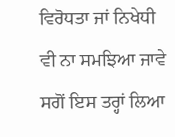ਵਿਰੋਧਤਾ ਜਾਂ ਨਿਖੇਧੀ ਵੀ ਨਾ ਸਮਝਿਆ ਜਾਵੇ ਸਗੋਂ ਇਸ ਤਰ੍ਹਾਂ ਲਿਆ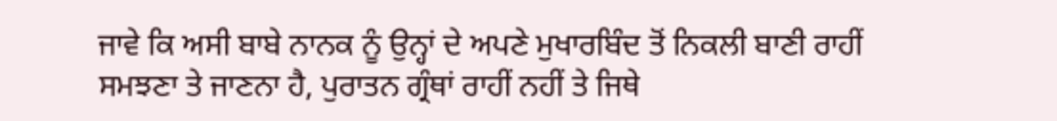ਜਾਵੇ ਕਿ ਅਸੀ ਬਾਬੇ ਨਾਨਕ ਨੂੰ ਉਨ੍ਹਾਂ ਦੇ ਅਪਣੇ ਮੁਖਾਰਬਿੰਦ ਤੋਂ ਨਿਕਲੀ ਬਾਣੀ ਰਾਹੀਂ ਸਮਝਣਾ ਤੇ ਜਾਣਨਾ ਹੈ, ਪੁਰਾਤਨ ਗ੍ਰੰਥਾਂ ਰਾਹੀਂ ਨਹੀਂ ਤੇ ਜਿਥੇ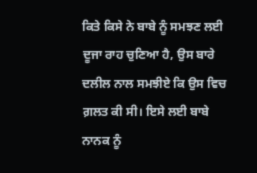ਕਿਤੇ ਕਿਸੇ ਨੇ ਬਾਬੇ ਨੂੰ ਸਮਝਣ ਲਈ ਦੂਜਾ ਰਾਹ ਚੁਣਿਆ ਹੈ, ਉਸ ਬਾਰੇ ਦਲੀਲ ਨਾਲ ਸਮਝੀਏ ਕਿ ਉਸ ਵਿਚ ਗ਼ਲਤ ਕੀ ਸੀ। ਇਸੇ ਲਈ ਬਾਬੇ ਨਾਨਕ ਨੂੰ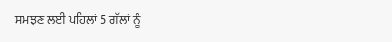ਸਮਝਣ ਲਈ ਪਹਿਲਾਂ 5 ਗੱਲਾਂ ਨੂੰ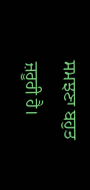ਸਮਝਣਾ ਬਹੁਤ ਜ਼ਰੂਰੀ ਹੈ।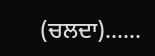(ਚਲਦਾ)......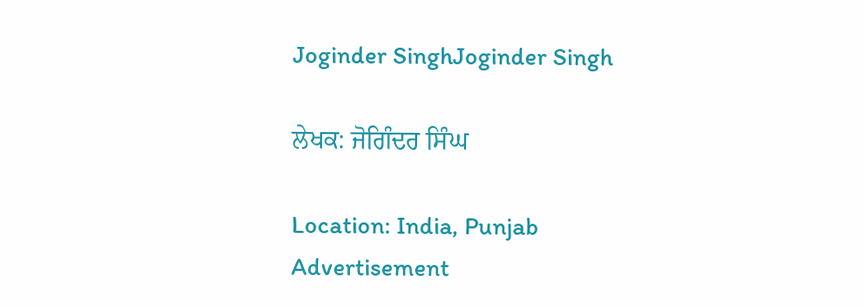Joginder SinghJoginder Singh

ਲੇਖਕ: ਜੋਗਿੰਦਰ ਸਿੰਘ

Location: India, Punjab
Advertisement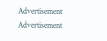Advertisement
Advertisement